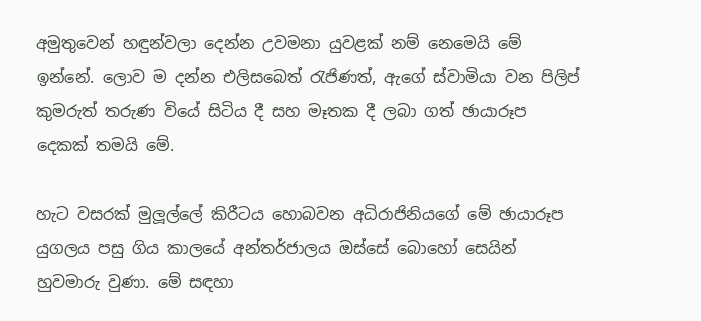අමුතුවෙන් හඳුන්වලා දෙන්න උවමනා යුවළක් නම් නෙමෙයි මේ ඉන්නේ. ලොව ම දන්න එලිසබෙත් රැජිණත්, ඇගේ ස්වාමියා වන පිලිප් කුමරුත් තරුණ වියේ සිටිය දී සහ මෑතක දී ලබා ගත් ඡායාරූප දෙකක් තමයි මේ.

හැට වසරක් මුලූල්ලේ කිරීටය හොබවන අධිරාජිනියගේ මේ ඡායාරූප යුගලය පසු ගිය කාලයේ අන්තර්ජාලය ඔස්සේ බොහෝ සෙයින් හුවමාරු වුණා. මේ සඳහා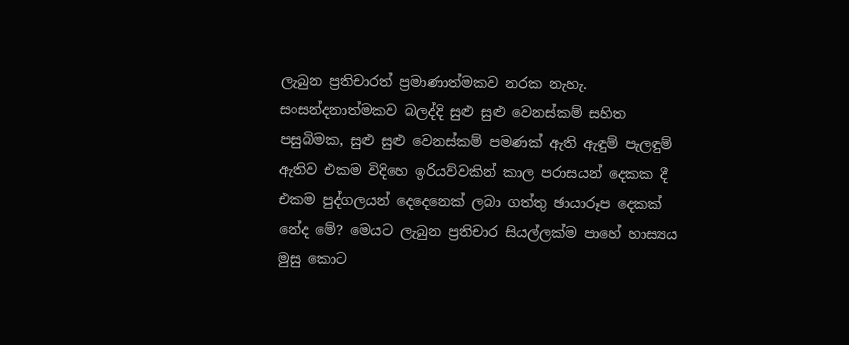ලැබුන ප්‍රතිචාරත් ප්‍රමාණාත්මකව නරක නැහැ. සංසන්දනාත්මකව බලද්දි සුළු සුළු වෙනස්කම් සහිත පසුබිමක, සුළු සුළු වෙනස්කම් පමණක් ඇති ඇඳුම් පැලඳුම් ඇතිව එකම විදිහෙ ඉරියව්වකින් කාල පරාසයන් දෙකක දී එකම පුද්ගලයන් දෙදෙනෙක් ලබා ගත්තු ඡායාරූප දෙකක් නේද මේ? මෙයට ලැබුන ප්‍රතිචාර සියල්ලක්ම පාහේ හාස්‍යය මුසු කොට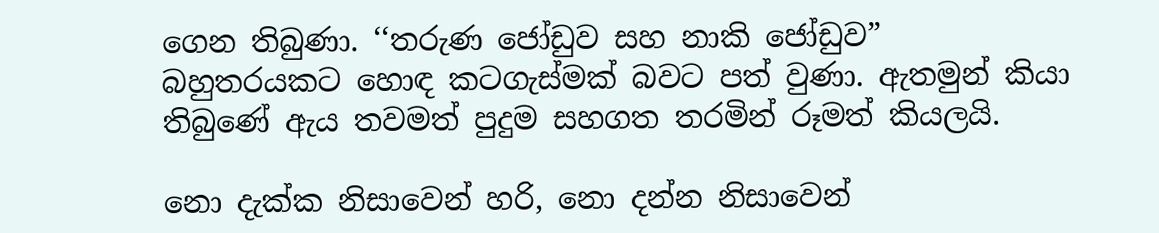ගෙන තිබුණා. ‘‘තරුණ ජෝඩුව සහ නාකි ජෝඩුව” බහුතරයකට හොඳ කටගැස්මක් බවට පත් වුණා. ඇතමුන් කියා තිබුණේ ඇය තවමත් පුදුම සහගත තරමින් රූමත් කියලයි.

නො දැක්ක නිසාවෙන් හරි, නො දන්න නිසාවෙන්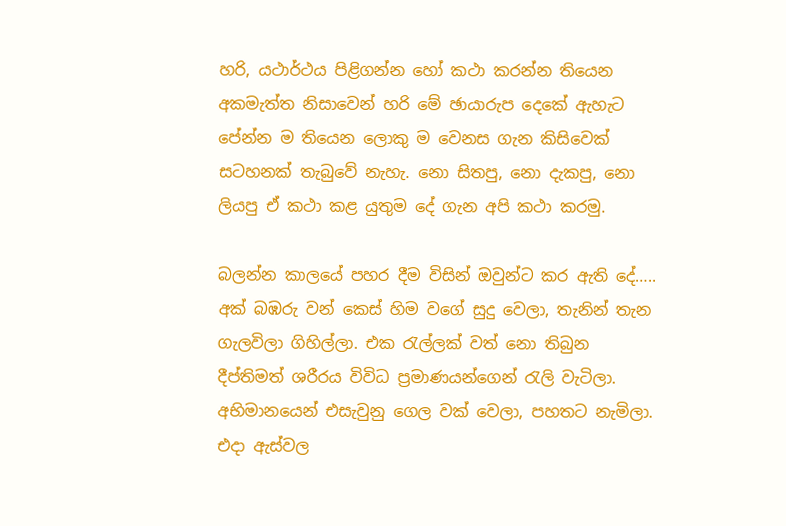හරි, යථාර්ථය පිළිගන්න හෝ කථා කරන්න තියෙන අකමැත්ත නිසාවෙන් හරි මේ ඡායාරුප දෙකේ ඇහැට පේන්න ම තියෙන ලොකු ම වෙනස ගැන කිසිවෙක් සටහනක් තැබුවේ නැහැ. නො සිතපු, නො දැකපු, නො ලියපු ඒ කථා කළ යුතුම දේ ගැන අපි කථා කරමු.

බලන්න කාලයේ පහර දීම විසින් ඔවුන්ට කර ඇති දේ…..
අක් බඹරු වන් කෙස් හිම වගේ සුදු වෙලා, තැනින් තැන ගැලවිලා ගිහිල්ලා. එක රැල්ලක් වත් නො තිබුන දීප්තිමත් ශරීරය විවිධ ප්‍රමාණයන්ගෙන් රැලි වැටිලා. අභිමානයෙන් එසැවුනු ගෙල වක් වෙලා, පහතට නැමිලා. එදා ඇස්වල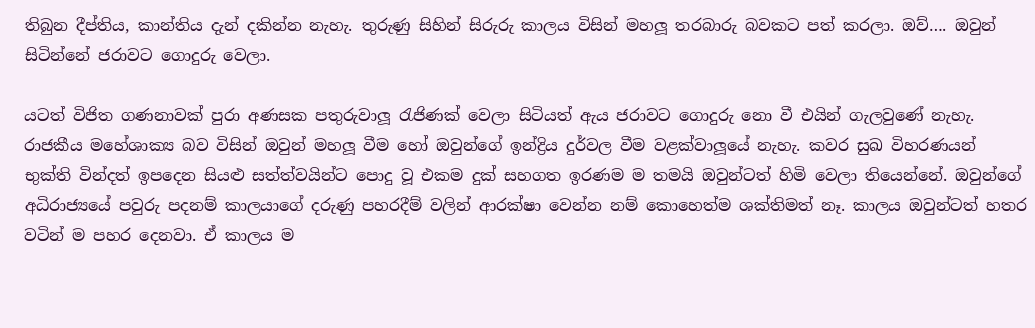තිබුන දීප්තිය, කාන්තිය දැන් දකින්න නැහැ. තුරුණු සිහින් සිරුරු කාලය විසින් මහලූ තරබාරු බවකට පත් කරලා. ඔව්…. ඔවුන් සිටින්නේ ජරාවට ගොදුරු වෙලා.

යටත් විජිත ගණනාවක් පුරා අණසක පතුරුවාලූ රැජිණක් වෙලා සිටියත් ඇය ජරාවට ගොදුරු නො වී එයින් ගැලවුණේ නැහැ. රාජකීය මහේශාක්‍ය බව විසින් ඔවුන් මහලූ වීම හෝ ඔවුන්ගේ ඉන්ද්‍රිය දුර්වල වීම වළක්වාලූයේ නැහැ. කවර සුඛ විහරණයන් භුක්ති වින්දත් ඉපදෙන සියළු සත්ත්වයින්ට පොදු වූ එකම දුක් සහගත ඉරණම ම තමයි ඔවුන්ටත් හිමි වෙලා තියෙන්නේ. ඔවුන්ගේ අධිරාජ්‍යයේ පවුරු පදනම් කාලයාගේ දරුණු පහරදීම් වලින් ආරක්ෂා වෙන්න නම් කොහෙත්ම ශක්තිමත් නෑ. කාලය ඔවුන්ටත් හතර වටින් ම පහර දෙනවා. ඒ කාලය ම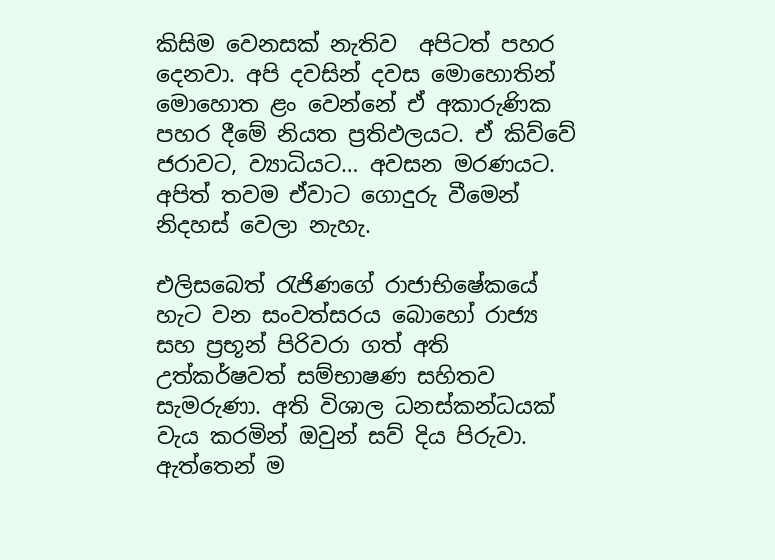කිසිම වෙනසක් නැතිව  අපිටත් පහර දෙනවා. අපි දවසින් දවස මොහොතින් මොහොත ළං වෙන්නේ ඒ අකාරුණික පහර දීමේ නියත ප්‍රතිඵලයට. ඒ කිව්වේ ජරාවට, ව්‍යාධියට… අවසන මරණයට. අපිත් තවම ඒවාට ගොදුරු වීමෙන් නිදහස් වෙලා නැහැ.

එලිසබෙත් රැජිණගේ රාජාභිෂේකයේ හැට වන සංවත්සරය බොහෝ රාජ්‍ය සහ ප්‍රභූන් පිරිවරා ගත් අති උත්කර්ෂවත් සම්භාෂණ සහිතව සැමරුණා. අති විශාල ධනස්කන්ධයක් වැය කරමින් ඔවුන් සව් දිය පිරුවා. ඇත්තෙන් ම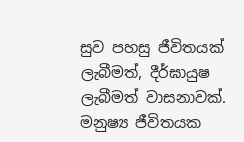සුව පහසු ජීවිතයක් ලැබීමත්, දීර්ඝායුෂ ලැබීමත් වාසනාවක්. මනුෂ්‍ය ජීවිතයක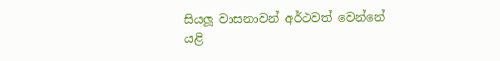සියලූ වාසනාවන් අර්ථවත් වෙන්නේ යළි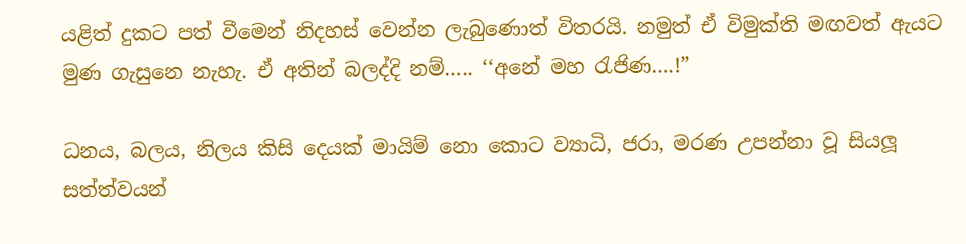යළිත් දුකට පත් වීමෙන් නිදහස් වෙන්න ලැබුණොත් විතරයි. නමුත් ඒ විමුක්ති මඟවත් ඇයට මුණ ගැසුනෙ නැහැ. ඒ අතින් බලද්දි නම්….. ‘‘අනේ මහ රැජිණ….!”

ධනය, බලය, නිලය කිසි දෙයක් මායිම් නො කොට ව්‍යාධි, ජරා, මරණ උපන්නා වූ සියලූ සත්ත්වයන්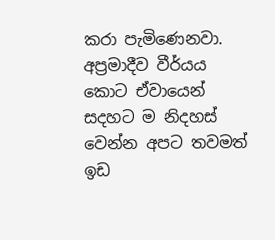කරා පැමිණෙනවා. අප්‍රමාදීව වීර්යය කොට ඒවායෙන් සදහට ම නිදහස් වෙන්න අපට තවමත් ඉඩ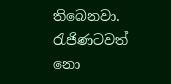තිබෙනවා. රැජිණටවත් නො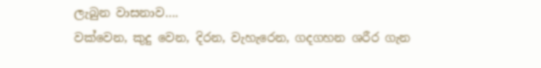ලැබුන වාසනාව….
වක්වෙන, කුදු වෙන, දිරන, වැහැරෙන, ගදගහන ශරීර ගැන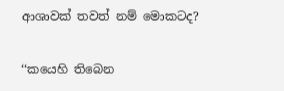ආශාවක් තවත් නම් මොකටද?

‘‘කයෙහි තිබෙන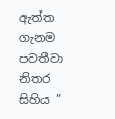ඇත්ත ගැනම පවතීවා නිතර සිහිය ”